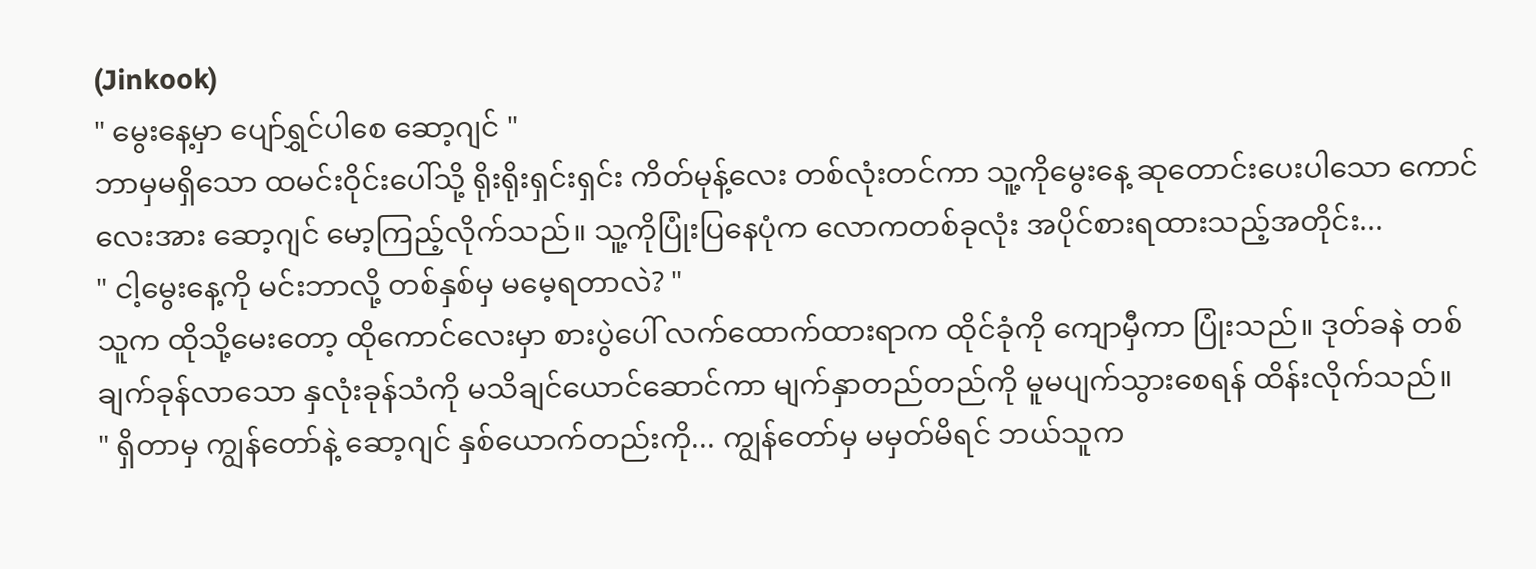(Jinkook)
" မွေးနေ့မှာ ပျော်ရွှင်ပါစေ ဆော့ဂျင် "
ဘာမှမရှိသော ထမင်းဝိုင်းပေါ်သို့ ရိုးရိုးရှင်းရှင်း ကိတ်မုန့်လေး တစ်လုံးတင်ကာ သူ့ကိုမွေးနေ့ ဆုတောင်းပေးပါသော ကောင်လေးအား ဆော့ဂျင် မော့ကြည့်လိုက်သည်။ သူ့ကိုပြုံးပြနေပုံက လောကတစ်ခုလုံး အပိုင်စားရထားသည့်အတိုင်း...
" ငါ့မွေးနေ့ကို မင်းဘာလို့ တစ်နှစ်မှ မမေ့ရတာလဲ? "
သူက ထိုသို့မေးတော့ ထိုကောင်လေးမှာ စားပွဲပေါ် လက်ထောက်ထားရာက ထိုင်ခုံကို ကျောမှီကာ ပြုံးသည်။ ဒုတ်ခနဲ တစ်ချက်ခုန်လာသော နှလုံးခုန်သံကို မသိချင်ယောင်ဆောင်ကာ မျက်နှာတည်တည်ကို မူမပျက်သွားစေရန် ထိန်းလိုက်သည်။
" ရှိတာမှ ကျွန်တော်နဲ့ ဆော့ဂျင် နှစ်ယောက်တည်းကို... ကျွန်တော်မှ မမှတ်မိရင် ဘယ်သူက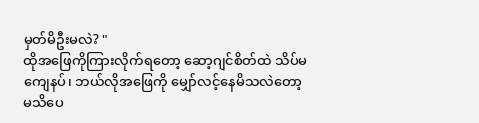မှတ်မိဦးမလဲ? "
ထိုအဖြေကိုကြားလိုက်ရတော့ ဆော့ဂျင်စိတ်ထဲ သိပ်မကျေနပ်၊ ဘယ်လိုအဖြေကို မျှော်လင့်နေမိသလဲတော့ မသိပေ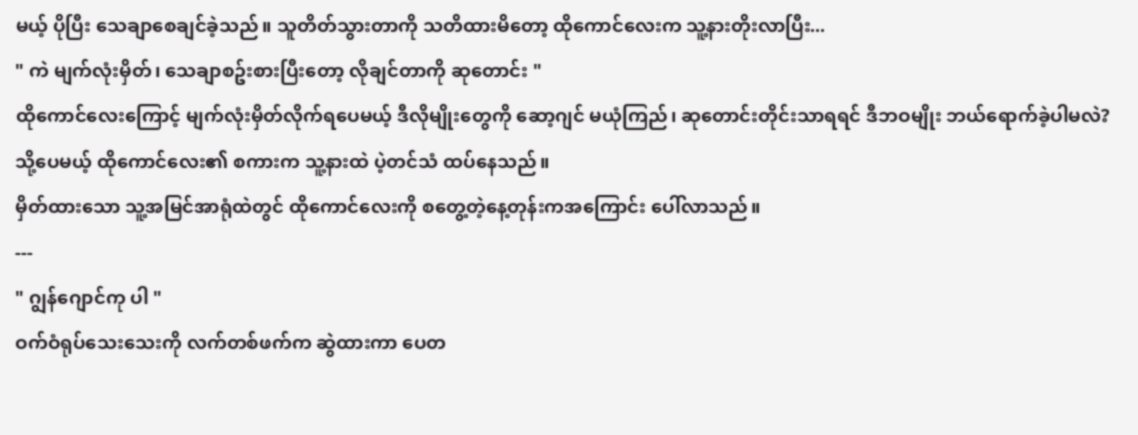မယ့် ပိုပြီး သေချာစေချင်ခဲ့သည်။ သူတိတ်သွားတာကို သတိထားမိတော့ ထိုကောင်လေးက သူ့နားတိုးလာပြီး...
" ကဲ မျက်လုံးမှိတ်၊ သေချာစဥ်းစားပြီးတော့ လိုချင်တာကို ဆုတောင်း "
ထိုကောင်လေးကြောင့် မျက်လုံးမှိတ်လိုက်ရပေမယ့် ဒီလိုမျိုးတွေကို ဆော့ဂျင် မယုံကြည်၊ ဆုတောင်းတိုင်းသာရရင် ဒီဘဝမျိုး ဘယ်ရောက်ခဲ့ပါမလဲ? သို့ပေမယ့် ထိုကောင်လေး၏ စကားက သူ့နားထဲ ပဲ့တင်သံ ထပ်နေသည်။
မှိတ်ထားသော သူ့အမြင်အာရုံထဲတွင် ထိုကောင်လေးကို စတွေ့တဲ့နေ့တုန်းကအကြောင်း ပေါ်လာသည်။
---
" ဂျွန်ဂျောင်ကု ပါ "
ဝက်ဝံရုပ်သေးသေးကို လက်တစ်ဖက်က ဆွဲထားကာ ပေတ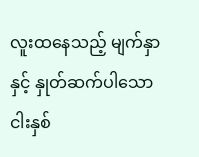လူးထနေသည့် မျက်နှာနှင့် နှုတ်ဆက်ပါသော ငါးနှစ်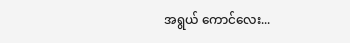အရွယ် ကောင်လေး...